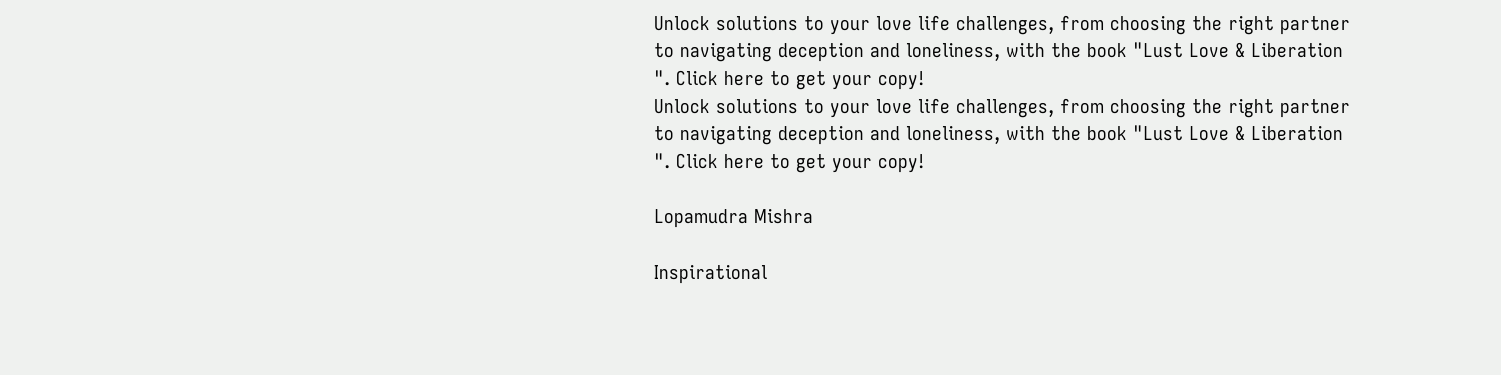Unlock solutions to your love life challenges, from choosing the right partner to navigating deception and loneliness, with the book "Lust Love & Liberation ". Click here to get your copy!
Unlock solutions to your love life challenges, from choosing the right partner to navigating deception and loneliness, with the book "Lust Love & Liberation ". Click here to get your copy!

Lopamudra Mishra

Inspirational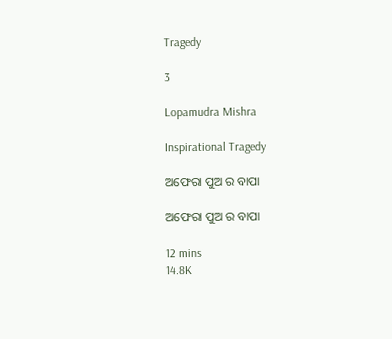Tragedy

3

Lopamudra Mishra

Inspirational Tragedy

ଅଫେରା ପୁଅ ର ବାପା

ଅଫେରା ପୁଅ ର ବାପା

12 mins
14.8K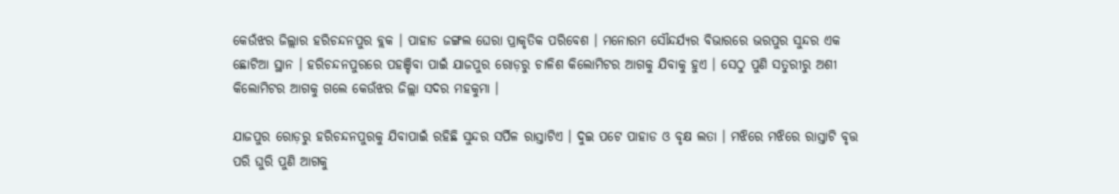କେଉଁଝର ଜିଲ୍ଲାର ହରିଚନ୍ଦନପୁର ବ୍ଲକ । ପାହାଡ ଜଙ୍ଗଲ ଘେରା ପ୍ରାକୃତିକ ପରିବେଶ । ମନୋରମ ସୌନ୍ଦର୍ଯ୍ୟର ବିଭାରରେ ଭରପୁର ସୁନ୍ଦର ଏକ ଛୋଟିଆ ସ୍ଥାନ । ହରିଚନ୍ଦନପୁରରେ ପହଞ୍ଚିବା ପାଇଁ ଯାଜପୁର ରୋଡ଼ରୁ ଚାଳିଶ କିଲୋମିଟର ଆଗକୁ ଯିବାକୁ ହୁଏ । ସେଠୁ ପୁଣି ସତୁରୀରୁ ଅଶୀ କିଲୋମିଟର ଆଗକୁ ଗଲେ କେଉଁଝର ଜିଲ୍ଲା ସଦର ମହକୁମା ।

ଯାଜପୁର ରୋଡ଼ରୁ ହରିଚନ୍ଦନପୁରକୁ ଯିବାପାଇଁ ରହିଛି ସୁନ୍ଦର ସର୍ପିଳ ରାସ୍ତାଟିଏ । ଦୁଇ ପଟେ ପାହାଡ ଓ ବୃକ୍ଷ ଲତା । ମଝିରେ ମଝିରେ ରାସ୍ତାଟି ବୃତ୍ତ ପରି ଘୁରି ପୁଣି ଆଗକୁ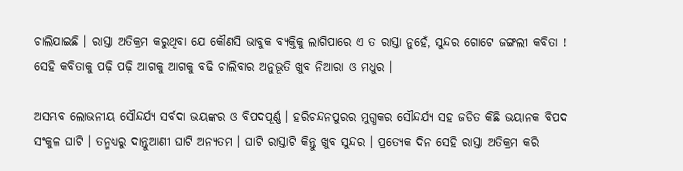ଚାଲିଯାଇଛି । ରାସ୍ତା ଅତିକ୍ରମ କରୁଥିବା ଯେ କୌଣସି ଭାବୁକ ବ୍ୟକ୍ତିକୁ ଲାଗିପାରେ ଏ ତ ରାସ୍ତା ନୁହେଁ, ସୁନ୍ଦର ଗୋଟେ ଜଙ୍ଗଲୀ କବିତା ! ସେହି କବିତାକୁ ପଢ଼ି ପଢ଼ି ଆଗକୁ ଆଗକୁ ବଢି ଚାଲିବାର ଅନୁଭୂତି ଖୁବ ନିଆରା ଓ ମଧୁର ।

ଅସମ୍ଭବ ଲୋଭନୀୟ ସୌନ୍ଦର୍ଯ୍ୟ ସର୍ବଦା ଭୟଙ୍କର ଓ ବିପଦପୂର୍ଣ୍ଣ । ହରିଚନ୍ଦନପୁରର ମୁଗ୍ଧକର ସୌନ୍ଦର୍ଯ୍ୟ ସହ ଜଡିତ କିଛି ଭୟାନକ ବିପଦ ସଂକୁଳ ଘାଟି । ତନ୍ମଧ୍ୟରୁ ଦାନ୍ତୁଆଣୀ ଘାଟି ଅନ୍ୟତମ । ଘାଟି ରାସ୍ତାଟି କିନ୍ତୁ ଖୁବ ସୁନ୍ଦର । ପ୍ରତ୍ୟେକ ଦିନ ସେହି ରାସ୍ତା ଅତିକ୍ରମ କରି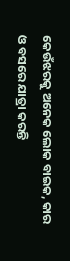କେଉଁଝରକୁ ଅନେକ ଲୋକ ବାଇକ, କାର ଓ ବସରେ ଯାତ୍ରା କରନ୍ତି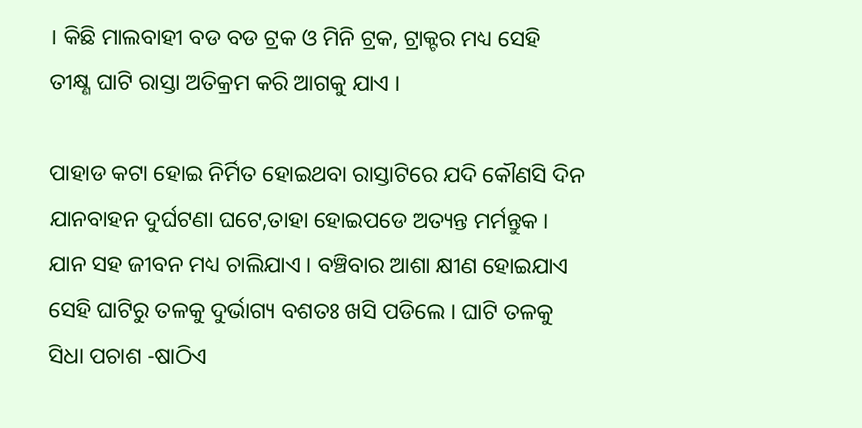। କିଛି ମାଲବାହୀ ବଡ ବଡ ଟ୍ରକ ଓ ମିନି ଟ୍ରକ, ଟ୍ରାକ୍ଟର ମଧ୍ୟ ସେହି ତୀକ୍ଷ୍ଣ ଘାଟି ରାସ୍ତା ଅତିକ୍ରମ କରି ଆଗକୁ ଯାଏ ।

ପାହାଡ କଟା ହୋଇ ନିର୍ମିତ ହୋଇଥବା ରାସ୍ତାଟିରେ ଯଦି କୌଣସି ଦିନ ଯାନବାହନ ଦୁର୍ଘଟଣା ଘଟେ,ତାହା ହୋଇପଡେ ଅତ୍ୟନ୍ତ ମର୍ମନ୍ତୁକ । ଯାନ ସହ ଜୀବନ ମଧ୍ୟ ଚାଲିଯାଏ । ବଞ୍ଚିବାର ଆଶା କ୍ଷୀଣ ହୋଇଯାଏ ସେହି ଘାଟିରୁ ତଳକୁ ଦୁର୍ଭାଗ୍ୟ ବଶତଃ ଖସି ପଡିଲେ । ଘାଟି ତଳକୁ ସିଧା ପଚାଶ -ଷାଠିଏ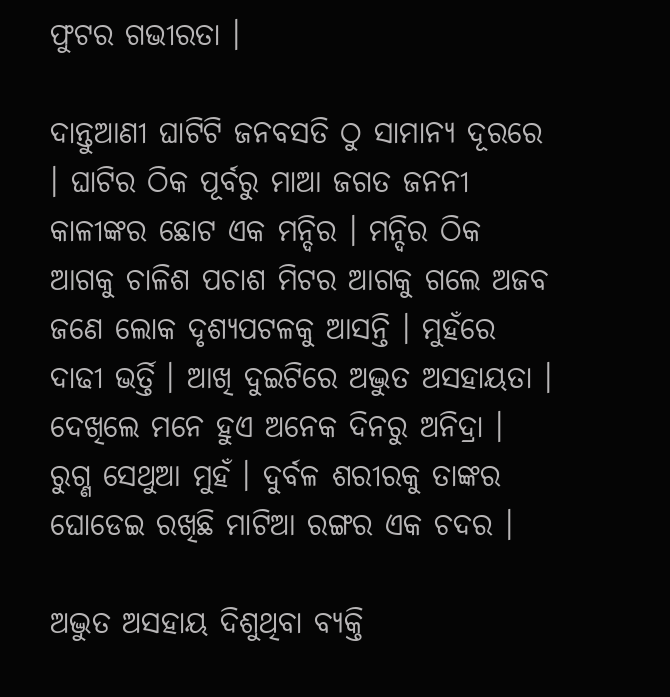ଫୁଟର ଗଭୀରତା ।

ଦାନ୍ତୁଆଣୀ ଘାଟିଟି ଜନବସତି ଠୁ ସାମାନ୍ୟ ଦୂରରେ । ଘାଟିର ଠିକ ପୂର୍ବରୁ ମାଆ ଜଗତ ଜନନୀ କାଳୀଙ୍କର ଛୋଟ ଏକ ମନ୍ଦିର । ମନ୍ଦିର ଠିକ ଆଗକୁ ଚାଳିଶ ପଚାଶ ମିଟର ଆଗକୁ ଗଲେ ଅଜବ ଜଣେ ଲୋକ ଦୃଶ୍ୟପଟଳକୁ ଆସନ୍ତି । ମୁହଁରେ ଦାଢୀ ଭର୍ତ୍ତି । ଆଖି ଦୁଇଟିରେ ଅଦ୍ଭୁତ ଅସହାୟତା । ଦେଖିଲେ ମନେ ହୁଏ ଅନେକ ଦିନରୁ ଅନିଦ୍ରା । ରୁଗ୍ଣ ସେଥୁଆ ମୁହଁ । ଦୁର୍ବଳ ଶରୀରକୁ ତାଙ୍କର ଘୋଡେଇ ରଖିଛି ମାଟିଆ ରଙ୍ଗର ଏକ ଚଦର ।

ଅଦ୍ଭୁତ ଅସହାୟ ଦିଶୁଥିବା ବ୍ୟକ୍ତି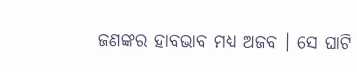ଜଣଙ୍କର ହାବଭାବ ମଧ୍ୟ ଅଜବ । ସେ ଘାଟି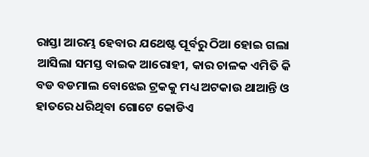ରାସ୍ତା ଆରମ୍ଭ ହେବାର ଯଥେଷ୍ଟ ପୂର୍ବରୁ ଠିଆ ହୋଇ ଗଲା ଆସିଲା ସମସ୍ତ ବାଇକ ଆରୋହୀ, କାର ଚାଳକ ଏମିତି କି ବଡ ବଡମାଲ ବୋଝେଇ ଟ୍ରକକୁ ମଧ୍ୟ ଅଟକାଉ ଥାଆନ୍ତି ଓ ହାତରେ ଧରିଥିବା ଗୋଟେ କୋଡିଏ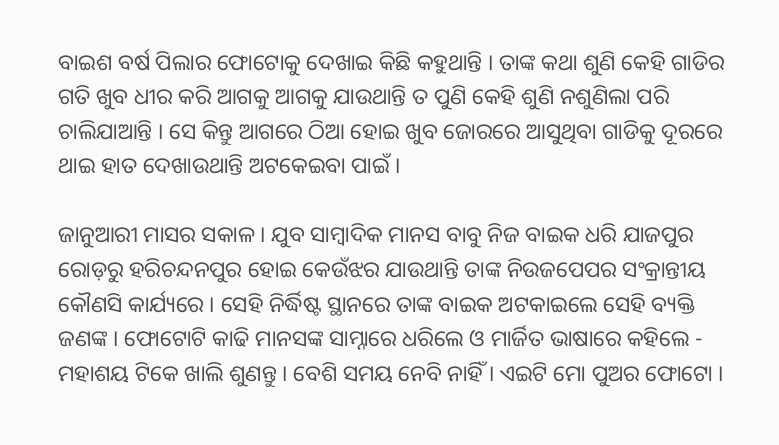ବାଇଶ ବର୍ଷ ପିଲାର ଫୋଟୋକୁ ଦେଖାଇ କିଛି କହୁଥାନ୍ତି । ତାଙ୍କ କଥା ଶୁଣି କେହି ଗାଡିର ଗତି ଖୁବ ଧୀର କରି ଆଗକୁ ଆଗକୁ ଯାଉଥାନ୍ତି ତ ପୁଣି କେହି ଶୁଣି ନଶୁଣିଲା ପରି ଚାଲିଯାଆନ୍ତି । ସେ କିନ୍ତୁ ଆଗରେ ଠିଆ ହୋଇ ଖୁବ ଜୋରରେ ଆସୁଥିବା ଗାଡିକୁ ଦୂରରେ ଥାଇ ହାତ ଦେଖାଉଥାନ୍ତି ଅଟକେଇବା ପାଇଁ ।

ଜାନୁଆରୀ ମାସର ସକାଳ । ଯୁବ ସାମ୍ବାଦିକ ମାନସ ବାବୁ ନିଜ ବାଇକ ଧରି ଯାଜପୁର ରୋଡ଼ରୁ ହରିଚନ୍ଦନପୁର ହୋଇ କେଉଁଝର ଯାଉଥାନ୍ତି ତାଙ୍କ ନିଉଜପେପର ସଂକ୍ରାନ୍ତୀୟ କୌଣସି କାର୍ଯ୍ୟରେ । ସେହି ନିର୍ଦ୍ଧିଷ୍ଟ ସ୍ଥାନରେ ତାଙ୍କ ବାଇକ ଅଟକାଇଲେ ସେହି ବ୍ୟକ୍ତି ଜଣଙ୍କ । ଫୋଟୋଟି କାଢି ମାନସଙ୍କ ସାମ୍ନାରେ ଧରିଲେ ଓ ମାର୍ଜିତ ଭାଷାରେ କହିଲେ - ମହାଶୟ ଟିକେ ଖାଲି ଶୁଣନ୍ତୁ । ବେଶି ସମୟ ନେବି ନାହିଁ । ଏଇଟି ମୋ ପୁଅର ଫୋଟୋ ।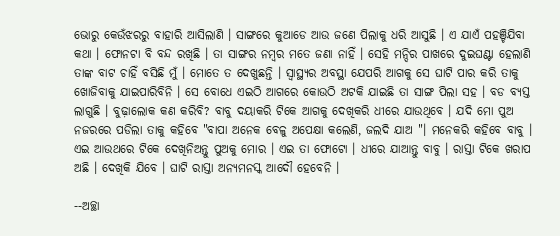ଭୋରୁ କେଉଁଝରରୁ ବାହାରି ଆସିଲାଣି । ସାଙ୍ଗରେ କୁଆଡେ ଆଉ ଜଣେ ପିଲାକୁ ଧରି ଆସୁଛି । ଏ ଯାଏଁ ପହଞ୍ଚିଯିବା କଥା । ଫୋନଟା ବି ବନ୍ଦ ରଖିଛି । ତା ସାଙ୍ଗର ନମ୍ବର ମତେ ଜଣା ନାହିଁ । ସେହି ମନ୍ଦିର ପାଖରେ ଦୁଇଘଣ୍ଟା ହେଲାଣି ତାଙ୍କ ବାଟ ଚାହିଁ ବସିଛି ମୁଁ । ମୋତେ ତ ଦେଖୁଛନ୍ତି । ସ୍ୱାସ୍ଥ୍ୟର ଅବସ୍ଥା ଯେପରି ଆଗକୁ ସେ ଘାଟି ପାର କରି ତାକୁ ଖୋଜିବାକୁ ଯାଇପାରିବିନି । ସେ ବୋଧେ ଏଇଠି ଆଗରେ କୋଉଠି ଅଟକି ଯାଇଛି ତା ସାଙ୍ଗ ପିଲା ସହ । ବଡ ବ୍ୟସ୍ତ ଲାଗୁଛି । ବୁଢ଼ାଲୋକ କଣ କରିବି? ବାବୁ ଦୟାକରି ଟିକେ ଆଗକୁ ଦେଖିକରି ଧୀରେ ଯାଉଥିବେ । ଯଦି ମୋ ପୁଅ ନଜରରେ ପଡିଲା ତାକୁ କହିବେ "ବାପା ଅନେକ ବେଳୁ ଅପେକ୍ଷା କଲେଣି, ଜଲଦି ଯାଅ "। ମନେକରି କହିବେ ବାବୁ । ଏଇ ଆଉଥରେ ଟିକେ ଦେଖିନିଅନ୍ତୁ ପୁଅକୁ ମୋର । ଏଇ ତା ଫୋଟୋ । ଧୀରେ ଯାଆନ୍ତୁ ବାବୁ । ରାସ୍ତା ଟିକେ ଖରାପ ଅଛି । ଦେଖିକି ଯିବେ । ଘାଟି ରାସ୍ତା ଅନ୍ୟମନସ୍କ ଆଦୌ ହେବେନି ।

--ଅଚ୍ଛା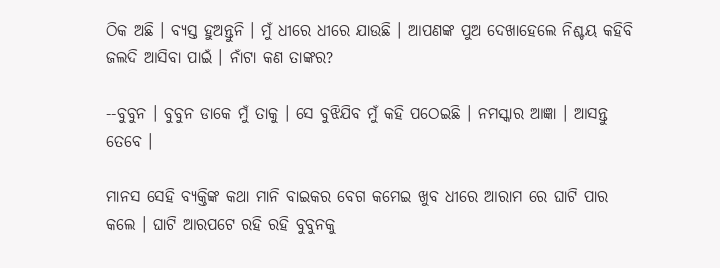ଠିକ ଅଛି । ବ୍ୟସ୍ତ ହୁଅନ୍ତୁନି । ମୁଁ ଧୀରେ ଧୀରେ ଯାଉଛି । ଆପଣଙ୍କ ପୁଅ ଦେଖାହେଲେ ନିଶ୍ଚୟ କହିବି ଜଲଦି ଆସିବା ପାଇଁ । ନାଁଟା କଣ ତାଙ୍କର?

--ବୁବୁନ । ବୁବୁନ ଡାକେ ମୁଁ ତାକୁ । ସେ ବୁଝିଯିବ ମୁଁ କହି ପଠେଇଛି । ନମସ୍କାର ଆଜ୍ଞା । ଆସନ୍ତୁ ତେବେ ।

ମାନସ ସେହି ବ୍ୟକ୍ତିଙ୍କ କଥା ମାନି ବାଇକର ବେଗ କମେଇ ଖୁବ ଧୀରେ ଆରାମ ରେ ଘାଟି ପାର କଲେ । ଘାଟି ଆରପଟେ ରହି ରହି ବୁବୁନକୁ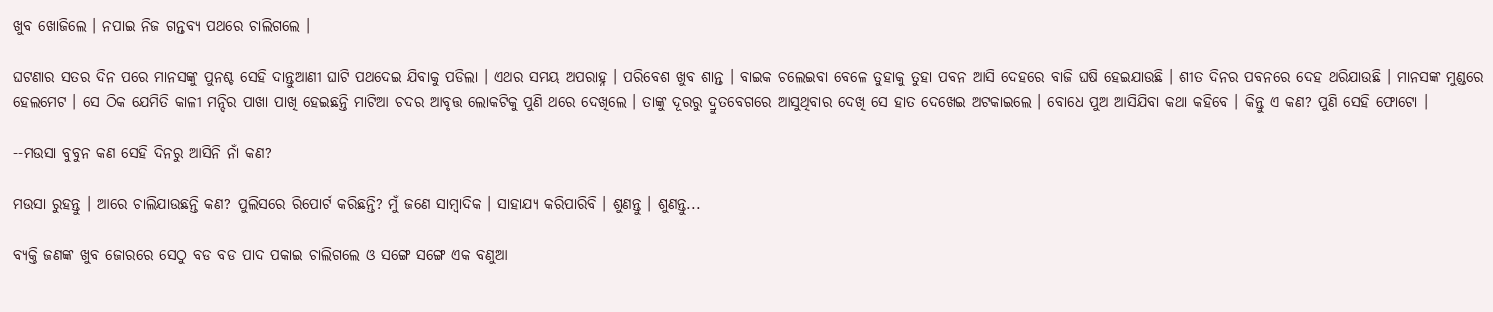ଖୁବ ଖୋଜିଲେ । ନପାଇ ନିଜ ଗନ୍ତବ୍ୟ ପଥରେ ଚାଲିଗଲେ ।

ଘଟଣାର ସତର ଦିନ ପରେ ମାନସଙ୍କୁ ପୁନଶ୍ଚ ସେହି ଦାନ୍ତୁଆଣୀ ଘାଟି ପଥଦେଇ ଯିବାକୁ ପଡିଲା । ଏଥର ସମୟ ଅପରାହ୍ନ । ପରିବେଶ ଖୁବ ଶାନ୍ତ । ବାଇକ ଚଲେଇବା ବେଳେ ତୁହାକୁ ତୁହା ପବନ ଆସି ଦେହରେ ବାଜି ଘଷି ହେଇଯାଉଛି । ଶୀତ ଦିନର ପବନରେ ଦେହ ଥରିଯାଉଛି । ମାନସଙ୍କ ମୁଣ୍ଡରେ ହେଲମେଟ । ସେ ଠିକ ଯେମିତି କାଳୀ ମନ୍ଦିର ପାଖା ପାଖି ହେଇଛନ୍ତି ମାଟିଆ ଚଦର ଆବୃତ୍ତ ଲୋକଟିକୁ ପୁଣି ଥରେ ଦେଖିଲେ । ତାଙ୍କୁ ଦୂରରୁ ଦ୍ରୁତବେଗରେ ଆସୁଥିବାର ଦେଖି ସେ ହାତ ଦେଖେଇ ଅଟକାଇଲେ । ବୋଧେ ପୁଅ ଆସିଯିବା କଥା କହିବେ । କିନ୍ତୁ ଏ କଣ? ପୁଣି ସେହି ଫୋଟୋ ।

--ମଉସା ବୁବୁନ କଣ ସେହି ଦିନରୁ ଆସିନି ନାଁ କଣ?

ମଉସା ରୁହନ୍ତୁ । ଆରେ ଚାଲିଯାଉଛନ୍ତି କଣ? ପୁଲିସରେ ରିପୋର୍ଟ କରିଛନ୍ତି? ମୁଁ ଜଣେ ସାମ୍ବାଦିକ । ସାହାଯ୍ୟ କରିପାରିବି । ଶୁଣନ୍ତୁ । ଶୁଣନ୍ତୁ...

ବ୍ୟକ୍ତି ଜଣଙ୍କ ଖୁବ ଜୋରରେ ସେଠୁ ବଡ ବଡ ପାଦ ପକାଇ ଚାଲିଗଲେ ଓ ସଙ୍ଗେ ସଙ୍ଗେ ଏକ ବଣୁଆ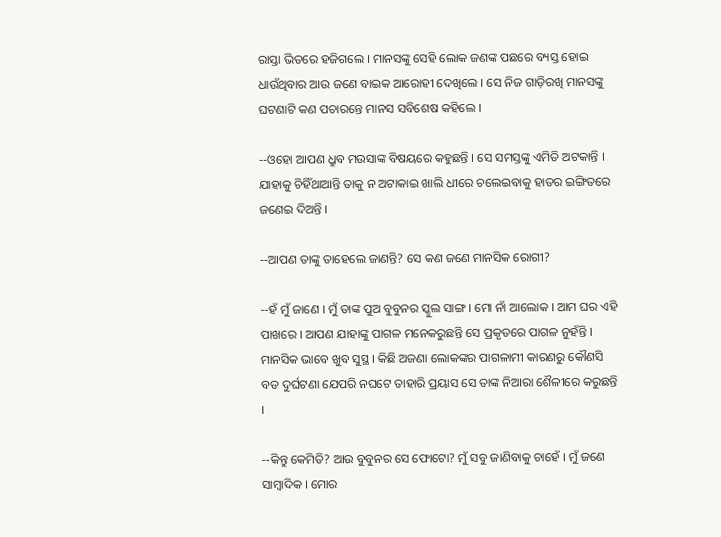ରାସ୍ତା ଭିତରେ ହଜିଗଲେ । ମାନସଙ୍କୁ ସେହି ଲୋକ ଜଣଙ୍କ ପଛରେ ବ୍ୟସ୍ତ ହୋଇ ଧାଉଁଥିବାର ଆଉ ଜଣେ ବାଇକ ଆରୋହୀ ଦେଖିଲେ । ସେ ନିଜ ଗାଡ଼ିରଖି ମାନସଙ୍କୁ ଘଟଣାଟି କଣ ପଚାରନ୍ତେ ମାନସ ସବିଶେଷ କହିଲେ ।

--ଓହୋ ଆପଣ ଧ୍ରୁବ ମଉସାଙ୍କ ବିଷୟରେ କହୁଛନ୍ତି । ସେ ସମସ୍ତଙ୍କୁ ଏମିତି ଅଟକାନ୍ତି । ଯାହାକୁ ଚିହିଁଥାଆନ୍ତି ତାକୁ ନ ଅଟାକାଇ ଖାଲି ଧୀରେ ଚଲେଇବାକୁ ହାତର ଇଙ୍ଗିତରେ ଜଣେଇ ଦିଅନ୍ତି ।

--ଆପଣ ତାଙ୍କୁ ତାହେଲେ ଜାଣନ୍ତି? ସେ କଣ ଜଣେ ମାନସିକ ରୋଗୀ?

--ହଁ ମୁଁ ଜାଣେ । ମୁଁ ତାଙ୍କ ପୁଅ ବୁବୁନର ସ୍କୁଲ ସାଙ୍ଗ । ମୋ ନାଁ ଆଲୋକ । ଆମ ଘର ଏହି ପାଖରେ । ଆପଣ ଯାହାଙ୍କୁ ପାଗଳ ମନେକରୁଛନ୍ତି ସେ ପ୍ରକୃତରେ ପାଗଳ ନୁହଁନ୍ତି । ମାନସିକ ଭାବେ ଖୁବ ସୁସ୍ଥ । କିଛି ଅଜଣା ଲୋକଙ୍କର ପାଗଳାମୀ କାରଣରୁ କୌଣସି ବଡ ଦୁର୍ଘଟଣା ଯେପରି ନଘଟେ ତାହାରି ପ୍ରୟାସ ସେ ତାଙ୍କ ନିଆରା ଶୈଳୀରେ କରୁଛନ୍ତି ।

--କିନ୍ତୁ କେମିତି? ଆଉ ବୁବୁନର ସେ ଫୋଟୋ? ମୁଁ ସବୁ ଜାଣିବାକୁ ଚାହେଁ । ମୁଁ ଜଣେ ସାମ୍ବାଦିକ । ମୋର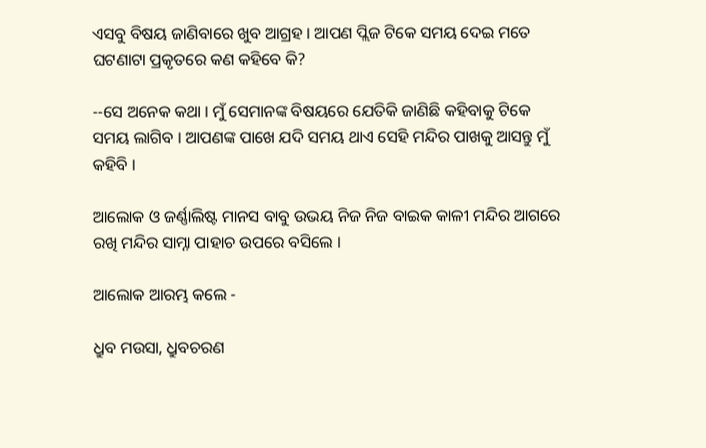ଏସବୁ ବିଷୟ ଜାଣିବାରେ ଖୁବ ଆଗ୍ରହ । ଆପଣ ପ୍ଲିଜ ଟିକେ ସମୟ ଦେଇ ମତେ ଘଟଣାଟା ପ୍ରକୃତରେ କଣ କହିବେ କି?

--ସେ ଅନେକ କଥା । ମୁଁ ସେମାନଙ୍କ ବିଷୟରେ ଯେତିକି ଜାଣିଛି କହିବାକୁ ଟିକେ ସମୟ ଲାଗିବ । ଆପଣଙ୍କ ପାଖେ ଯଦି ସମୟ ଥାଏ ସେହି ମନ୍ଦିର ପାଖକୁ ଆସନ୍ତୁ ମୁଁ କହିବି ।

ଆଲୋକ ଓ ଜର୍ଣ୍ଣାଲିଷ୍ଟ ମାନସ ବାବୁ ଉଭୟ ନିଜ ନିଜ ବାଇକ କାଳୀ ମନ୍ଦିର ଆଗରେ ରଖି ମନ୍ଦିର ସାମ୍ନା ପାହାଚ ଉପରେ ବସିଲେ ।

ଆଲୋକ ଆରମ୍ଭ କଲେ -

ଧ୍ରୁବ ମଉସା, ଧ୍ରୁବଚରଣ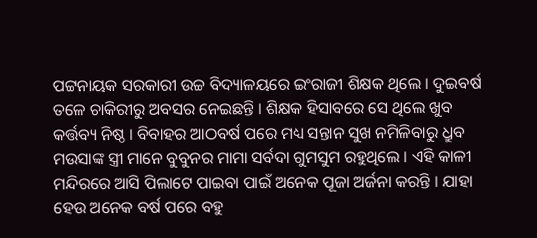ପଟ୍ଟନାୟକ ସରକାରୀ ଉଚ୍ଚ ବିଦ୍ୟାଳୟରେ ଇଂରାଜୀ ଶିକ୍ଷକ ଥିଲେ । ଦୁଇବର୍ଷ ତଳେ ଚାକିରୀରୁ ଅବସର ନେଇଛନ୍ତି । ଶିକ୍ଷକ ହିସାବରେ ସେ ଥିଲେ ଖୁବ କର୍ତ୍ତବ୍ୟ ନିଷ୍ଠ । ବିବାହର ଆଠବର୍ଷ ପରେ ମଧ୍ୟ ସନ୍ତାନ ସୁଖ ନମିଳିବାରୁ ଧ୍ରୁବ ମଉସାଙ୍କ ସ୍ତ୍ରୀ ମାନେ ବୁବୁନର ମାମା ସର୍ବଦା ଗୁମସୁମ ରହୁଥିଲେ । ଏହି କାଳୀ ମନ୍ଦିରରେ ଆସି ପିଲାଟେ ପାଇବା ପାଇଁ ଅନେକ ପୂଜା ଅର୍ଜନା କରନ୍ତି । ଯାହା ହେଉ ଅନେକ ବର୍ଷ ପରେ ବହୁ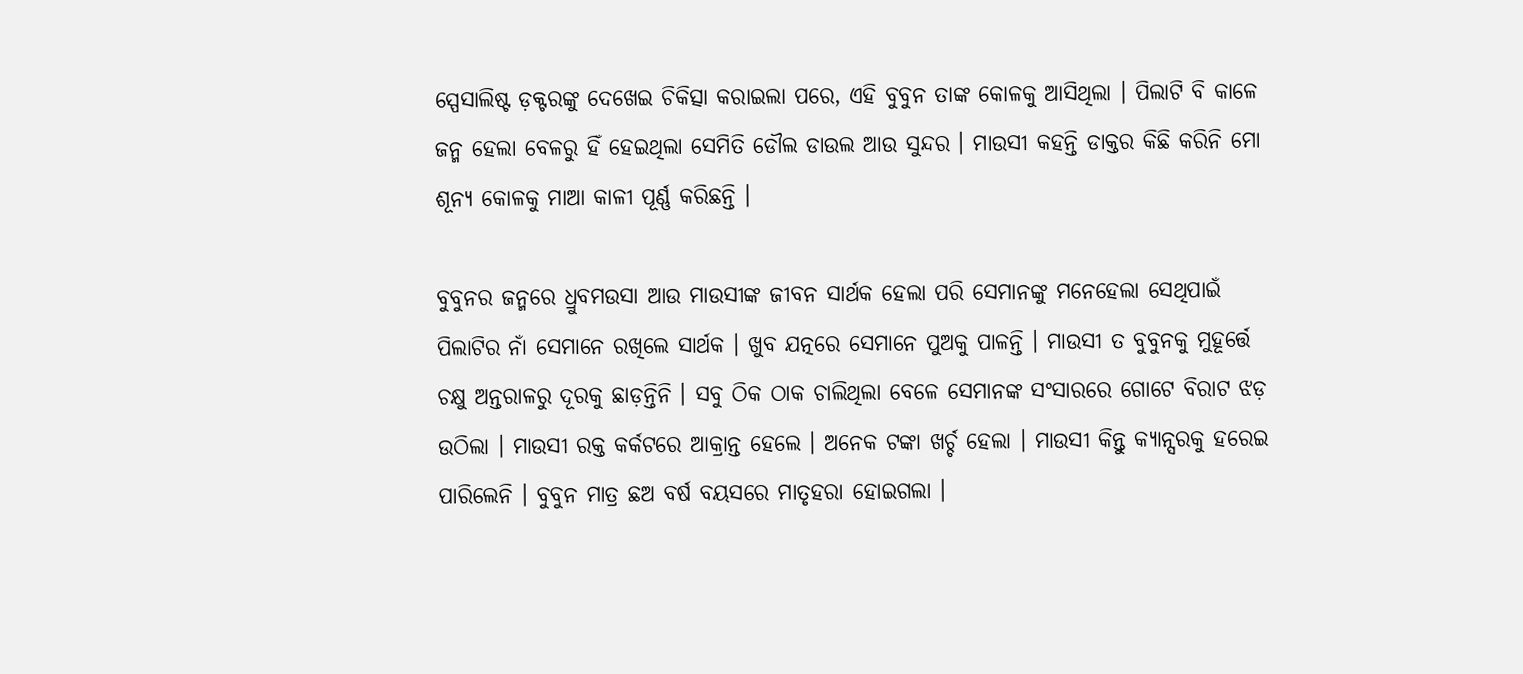ସ୍ପେସାଲିଷ୍ଟ ଡ଼କ୍ଟରଙ୍କୁ ଦେଖେଇ ଚିକିତ୍ସା କରାଇଲା ପରେ, ଏହି ବୁବୁନ ତାଙ୍କ କୋଳକୁ ଆସିଥିଲା । ପିଲାଟି ବି କାଳେ ଜନ୍ମ ହେଲା ବେଳରୁ ହିଁ ହେଇଥିଲା ସେମିତି ଡୌଲ ଡାଉଲ ଆଉ ସୁନ୍ଦର । ମାଉସୀ କହନ୍ତି ଡାକ୍ତର କିଛି କରିନି ମୋ ଶୂନ୍ୟ କୋଳକୁ ମାଆ କାଳୀ ପୂର୍ଣ୍ଣ କରିଛନ୍ତି ।

ବୁବୁନର ଜନ୍ମରେ ଧ୍ରୁବମଉସା ଆଉ ମାଉସୀଙ୍କ ଜୀବନ ସାର୍ଥକ ହେଲା ପରି ସେମାନଙ୍କୁ ମନେହେଲା ସେଥିପାଇଁ ପିଲାଟିର ନାଁ ସେମାନେ ରଖିଲେ ସାର୍ଥକ । ଖୁବ ଯତ୍ନରେ ସେମାନେ ପୁଅକୁ ପାଳନ୍ତି । ମାଉସୀ ତ ବୁବୁନକୁ ମୁହୂର୍ତ୍ତେ ଚକ୍ଷୁ ଅନ୍ତରାଳରୁ ଦୂରକୁ ଛାଡ଼ନ୍ତିନି । ସବୁ ଠିକ ଠାକ ଚାଲିଥିଲା ବେଳେ ସେମାନଙ୍କ ସଂସାରରେ ଗୋଟେ ବିରାଟ ଝଡ଼ ଉଠିଲା । ମାଉସୀ ରକ୍ତ କର୍କଟରେ ଆକ୍ରାନ୍ତ ହେଲେ । ଅନେକ ଟଙ୍କା ଖର୍ଚ୍ଚ ହେଲା । ମାଉସୀ କିନ୍ତୁ କ୍ୟାନ୍ସରକୁ ହରେଇ ପାରିଲେନି । ବୁବୁନ ମାତ୍ର ଛଅ ବର୍ଷ ବୟସରେ ମାତୃହରା ହୋଇଗଲା ।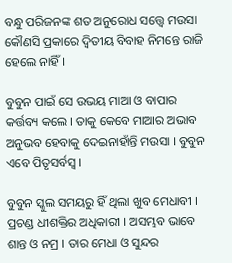ବନ୍ଧୁ ପରିଜନଙ୍କ ଶତ ଅନୁରୋଧ ସତ୍ତ୍ୱେ ମଉସା କୌଣସି ପ୍ରକାରେ ଦ୍ୱିତୀୟ ବିବାହ ନିମନ୍ତେ ରାଜି ହେଲେ ନାହିଁ ।

ବୁବୁନ ପାଇଁ ସେ ଉଭୟ ମାଆ ଓ ବାପାର କର୍ତ୍ତବ୍ୟ କଲେ । ତାକୁ କେବେ ମାଆର ଅଭାବ ଅନୁଭବ ହେବାକୁ ଦେଇନାହାଁନ୍ତି ମଉସା । ବୁବୁନ ଏବେ ପିତୃସର୍ବସ୍ୱ ।

ବୁବୁନ ସ୍କୁଲ ସମୟରୁ ହିଁ ଥିଲା ଖୁବ ମେଧାବୀ । ପ୍ରଚଣ୍ଡ ଧୀଶକ୍ତିର ଅଧିକାରୀ । ଅସମ୍ଭବ ଭାବେ ଶାନ୍ତ ଓ ନମ୍ର । ତାର ମେଧା ଓ ସୁନ୍ଦର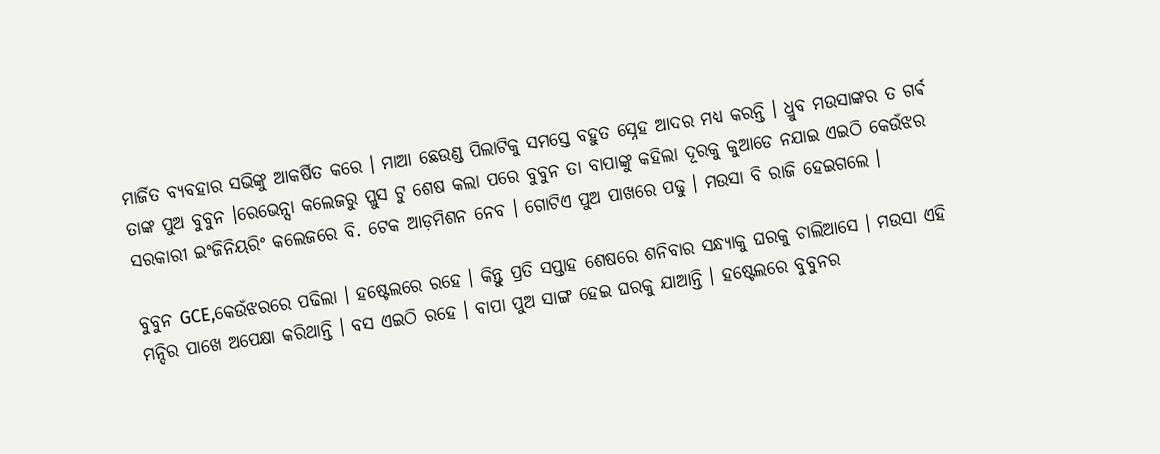ମାର୍ଜିତ ବ୍ୟବହାର ସଭିଙ୍କୁ ଆକର୍ଷିତ କରେ । ମାଆ ଛେଉଣ୍ଡ ପିଲାଟିକୁ ସମସ୍ତେ ବହୁତ ସ୍ନେହ ଆଦର ମଧ୍ୟ କରନ୍ତି । ଧ୍ରୁବ ମଉସାଙ୍କର ତ ଗର୍ଵ ତାଙ୍କ ପୁଅ ବୁବୁନ ।ରେଭେନ୍ସା କଲେଜରୁ ପ୍ଲୁସ ଟୁ ଶେଷ କଲା ପରେ ବୁବୁନ ତା ବାପାଙ୍କୁ କହିଲା ଦୂରକୁ କୁଆଡେ ନଯାଇ ଏଇଠି କେଉଁଝର ସରକାରୀ ଇଂଜିନିୟରିଂ କଲେଜରେ ବି. ଟେକ ଆଡ଼ମିଶନ ନେବ । ଗୋଟିଏ ପୁଅ ପାଖରେ ପଢୁ । ମଉସା ବି ରାଜି ହେଇଗଲେ ।

ବୁବୁନ GCE,କେଉଁଝରରେ ପଢିଲା । ହଷ୍ଟେଲରେ ରହେ । କିନ୍ତୁ ପ୍ରତି ସପ୍ତାହ ଶେଷରେ ଶନିବାର ସନ୍ଧ୍ୟାକୁ ଘରକୁ ଚାଲିଆସେ । ମଉସା ଏହି ମନ୍ଦିର ପାଖେ ଅପେକ୍ଷା କରିଥାନ୍ତି । ବସ ଏଇଠି ରହେ । ବାପା ପୁଅ ସାଙ୍ଗ ହେଇ ଘରକୁ ଯାଆନ୍ତି । ହଷ୍ଟେଲରେ ବୁବୁନର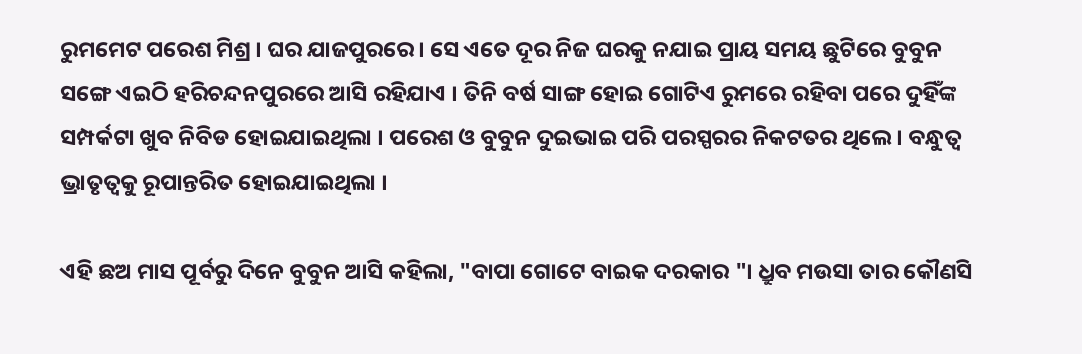ରୁମମେଟ ପରେଶ ମିଶ୍ର । ଘର ଯାଜପୁରରେ । ସେ ଏତେ ଦୂର ନିଜ ଘରକୁ ନଯାଇ ପ୍ରାୟ ସମୟ ଛୁଟିରେ ବୁବୁନ ସଙ୍ଗେ ଏଇଠି ହରିଚନ୍ଦନପୁରରେ ଆସି ରହିଯାଏ । ତିନି ବର୍ଷ ସାଙ୍ଗ ହୋଇ ଗୋଟିଏ ରୁମରେ ରହିବା ପରେ ଦୁହିଁଙ୍କ ସମ୍ପର୍କଟା ଖୁବ ନିବିଡ ହୋଇଯାଇଥିଲା । ପରେଶ ଓ ବୁବୁନ ଦୁଇଭାଇ ପରି ପରସ୍ପରର ନିକଟତର ଥିଲେ । ବନ୍ଧୁତ୍ଵ ଭ୍ରାତୃତ୍ଵକୁ ରୂପାନ୍ତରିତ ହୋଇଯାଇଥିଲା ।

ଏହି ଛଅ ମାସ ପୂର୍ବରୁ ଦିନେ ବୁବୁନ ଆସି କହିଲା, "ବାପା ଗୋଟେ ବାଇକ ଦରକାର "। ଧ୍ରୁବ ମଉସା ତାର କୌଣସି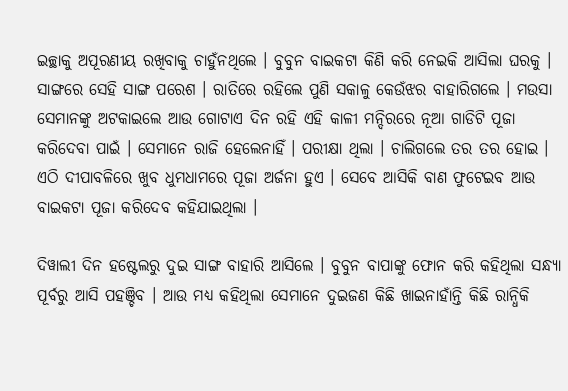ଇଚ୍ଛାକୁ ଅପୂରଣୀୟ ରଖିବାକୁ ଚାହୁଁନଥିଲେ । ବୁବୁନ ବାଇକଟା କିଣି କରି ନେଇକି ଆସିଲା ଘରକୁ । ସାଙ୍ଗରେ ସେହି ସାଙ୍ଗ ପରେଶ । ରାତିରେ ରହିଲେ ପୁଣି ସକାଳୁ କେଉଁଝର ବାହାରିଗଲେ । ମଉସା ସେମାନଙ୍କୁ ଅଟକାଇଲେ ଆଉ ଗୋଟାଏ ଦିନ ରହି ଏହି କାଳୀ ମନ୍ଦିରରେ ନୂଆ ଗାଡିଟି ପୂଜା କରିଦେବା ପାଇଁ । ସେମାନେ ରାଜି ହେଲେନାହିଁ । ପରୀକ୍ଷା ଥିଲା । ଚାଲିଗଲେ ତର ତର ହୋଇ । ଏଠି ଦୀପାବଳିରେ ଖୁବ ଧୁମଧାମରେ ପୂଜା ଅର୍ଜନା ହୁଏ । ସେବେ ଆସିକି ବାଣ ଫୁଟେଇବ ଆଉ ବାଇକଟା ପୂଜା କରିଦେବ କହିଯାଇଥିଲା ।

ଦିୱାଲୀ ଦିନ ହଷ୍ଟେଲରୁ ଦୁଇ ସାଙ୍ଗ ବାହାରି ଆସିଲେ । ବୁବୁନ ବାପାଙ୍କୁ ଫୋନ କରି କହିଥିଲା ସନ୍ଧ୍ୟା ପୂର୍ବରୁ ଆସି ପହଞ୍ଚିବ । ଆଉ ମଧ୍ୟ କହିଥିଲା ସେମାନେ ଦୁଇଜଣ କିଛି ଖାଇନାହାଁନ୍ତି କିଛି ରାନ୍ଧିକି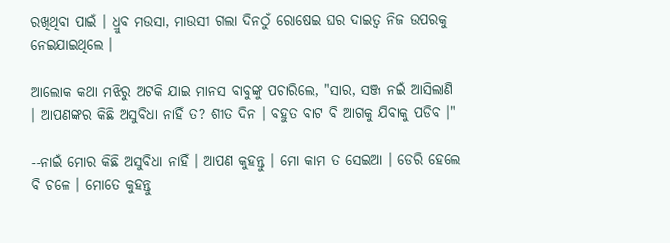ରଖିଥିବା ପାଇଁ । ଧ୍ରୁବ ମଉସା, ମାଉସୀ ଗଲା ଦିନଠୁଁ ରୋଷେଇ ଘର ଦାଇତ୍ୱ ନିଜ ଉପରକୁ ନେଇଯାଇଥିଲେ ।

ଆଲୋକ କଥା ମଝିରୁ ଅଟକି ଯାଇ ମାନସ ବାବୁଙ୍କୁ ପଚାରିଲେ, "ସାର, ସଞ୍ଜ ନଇଁ ଆସିଲାଣି । ଆପଣଙ୍କର କିଛି ଅସୁବିଧା ନାହିଁ ତ? ଶୀତ ଦିନ । ବହୁତ ବାଟ ବି ଆଗକୁ ଯିବାକୁ ପଡିବ ।"

--ନାଇଁ ମୋର କିଛି ଅସୁବିଧା ନାହିଁ । ଆପଣ କୁହନ୍ତୁ । ମୋ କାମ ତ ସେଇଆ । ଡେରି ହେଲେ ବି ଚଳେ । ମୋତେ କୁହନ୍ତୁ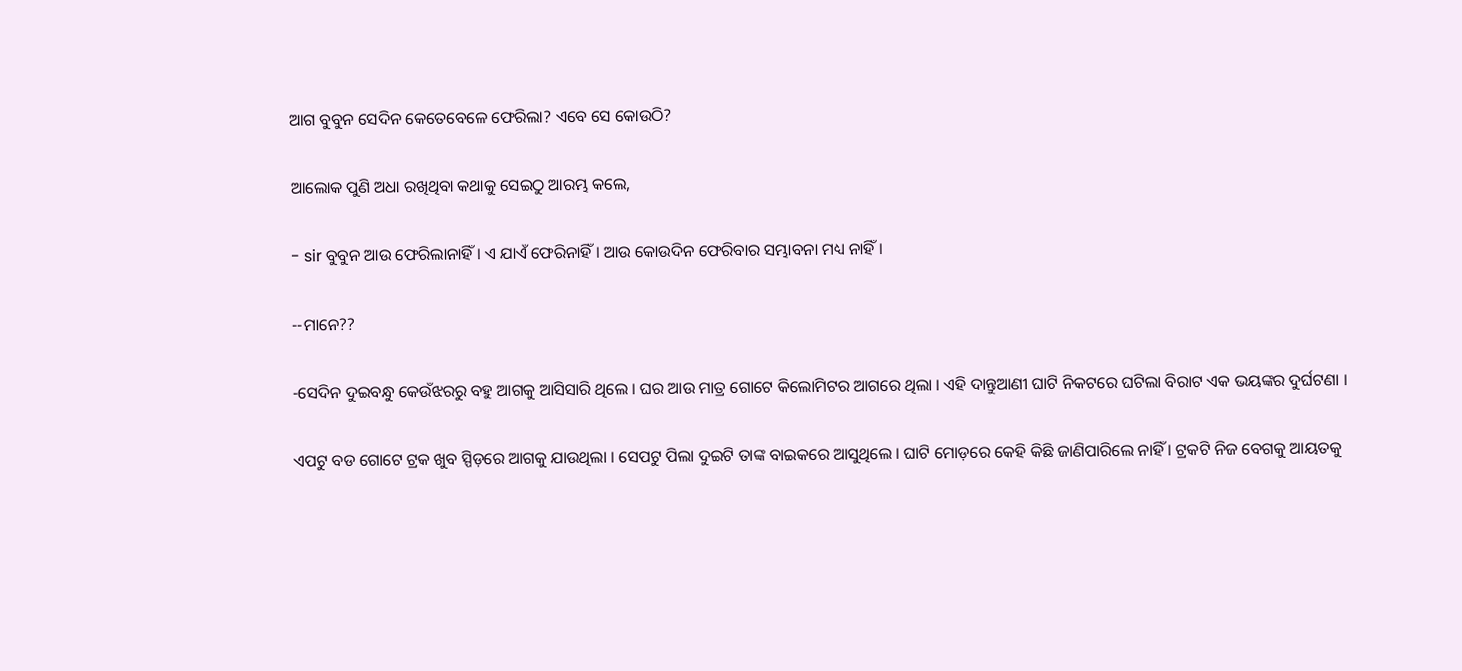ଆଗ ବୁବୁନ ସେଦିନ କେତେବେଳେ ଫେରିଲା? ଏବେ ସେ କୋଉଠି?

ଆଲୋକ ପୁଣି ଅଧା ରଖିଥିବା କଥାକୁ ସେଇଠୁ ଆରମ୍ଭ କଲେ,

- sir ବୁବୁନ ଆଉ ଫେରିଲାନାହିଁ । ଏ ଯାଏଁ ଫେରିନାହିଁ । ଆଉ କୋଉଦିନ ଫେରିବାର ସମ୍ଭାବନା ମଧ୍ୟ ନାହିଁ ।

--ମାନେ??

-ସେଦିନ ଦୁଇବନ୍ଧୁ କେଉଁଝରରୁ ବହୁ ଆଗକୁ ଆସିସାରି ଥିଲେ । ଘର ଆଉ ମାତ୍ର ଗୋଟେ କିଲୋମିଟର ଆଗରେ ଥିଲା । ଏହି ଦାନ୍ତୁଆଣୀ ଘାଟି ନିକଟରେ ଘଟିଲା ବିରାଟ ଏକ ଭୟଙ୍କର ଦୁର୍ଘଟଣା ।

ଏପଟୁ ବଡ ଗୋଟେ ଟ୍ରକ ଖୁବ ସ୍ପିଡ଼ରେ ଆଗକୁ ଯାଉଥିଲା । ସେପଟୁ ପିଲା ଦୁଇଟି ତାଙ୍କ ବାଇକରେ ଆସୁଥିଲେ । ଘାଟି ମୋଡ଼ରେ କେହି କିଛି ଜାଣିପାରିଲେ ନାହିଁ । ଟ୍ରକଟି ନିଜ ବେଗକୁ ଆୟତକୁ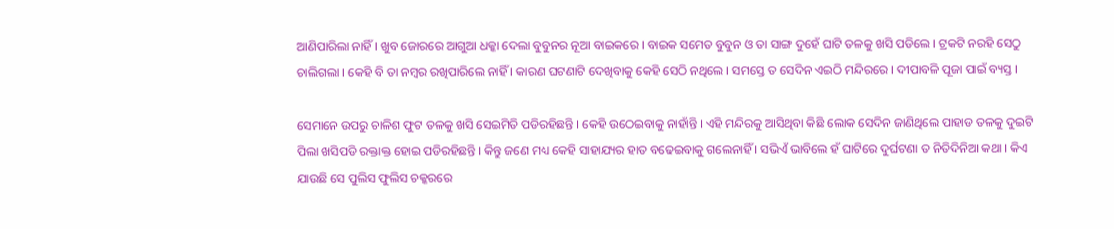ଆଣିପାରିଲା ନାହିଁ । ଖୁବ ଜୋରରେ ଆଗୁଆ ଧକ୍କା ଦେଲା ବୁବୁନର ନୂଆ ବାଇକରେ । ବାଇକ ସମେତ ବୁବୁନ ଓ ତା ସାଙ୍ଗ ଦୁହେଁ ଘାଟି ତଳକୁ ଖସି ପଡିଲେ । ଟ୍ରକଟି ନରହି ସେଠୁ ଚାଲିଗଲା । କେହି ବି ତା ନମ୍ବର ରଖିପାରିଲେ ନାହିଁ । କାରଣ ଘଟଣାଟି ଦେଖିବାକୁ କେହି ସେଠି ନଥିଲେ । ସମସ୍ତେ ତ ସେଦିନ ଏଇଠି ମନ୍ଦିରରେ । ଦୀପାବଳି ପୂଜା ପାଇଁ ବ୍ୟସ୍ତ ।

ସେମାନେ ଉପରୁ ଚାଳିଶ ଫୁଟ ତଳକୁ ଖସି ସେଇମିତି ପଡିରହିଛନ୍ତି । କେହି ଉଠେଇବାକୁ ନାହାଁନ୍ତି । ଏହି ମନ୍ଦିରକୁ ଆସିଥିବା କିଛି ଲୋକ ସେଦିନ ଜାଣିଥିଲେ ପାହାଡ ତଳକୁ ଦୁଇଟି ପିଲା ଖସିପଡି ରକ୍ତାକ୍ତ ହୋଇ ପଡିରହିଛନ୍ତି । କିନ୍ତୁ ଜଣେ ମଧ୍ୟ କେହି ସାହାଯ୍ୟର ହାତ ବଢେଇବାକୁ ଗଲେନାହିଁ । ସଭିଏଁ ଭାବିଲେ ହଁ ଘାଟିରେ ଦୁର୍ଘଟଣା ତ ନିତିଦିନିଆ କଥା । କିଏ ଯାଉଛି ସେ ପୁଲିସ ଫୁଲିସ ଚକ୍କରରେ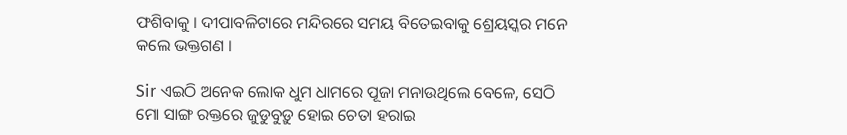ଫଶିବାକୁ । ଦୀପାବଳିଟାରେ ମନ୍ଦିରରେ ସମୟ ବିତେଇବାକୁ ଶ୍ରେୟସ୍କର ମନେ କଲେ ଭକ୍ତଗଣ ।

Sir ଏଇଠି ଅନେକ ଲୋକ ଧୁମ ଧାମରେ ପୂଜା ମନାଉଥିଲେ ବେଳେ, ସେଠି ମୋ ସାଙ୍ଗ ରକ୍ତରେ ଜୁଡୁବୁଡ଼ୁ ହୋଇ ଚେତା ହରାଇ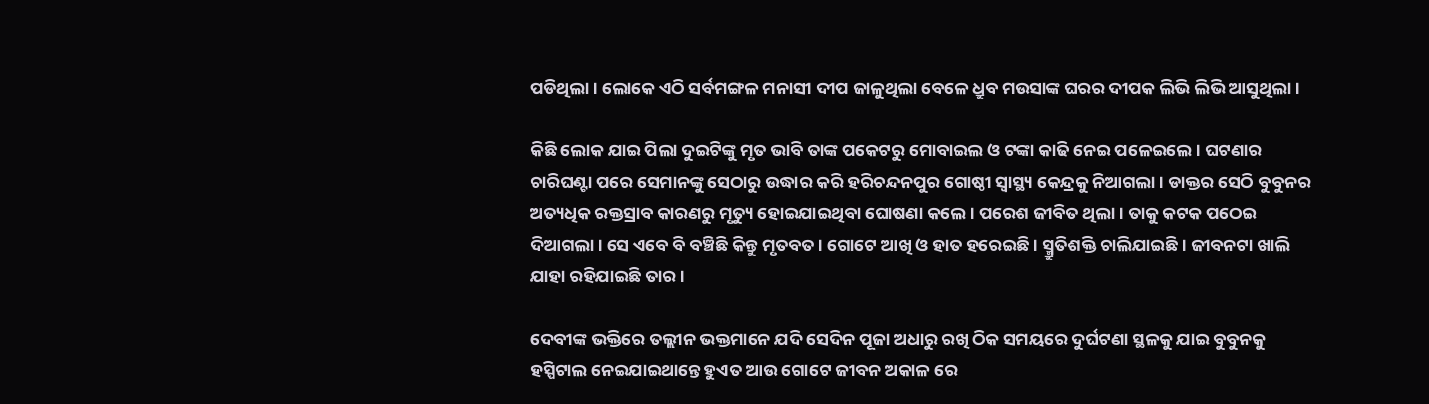ପଡିଥିଲା । ଲୋକେ ଏଠି ସର୍ବମଙ୍ଗଳ ମନାସୀ ଦୀପ ଜାଳୁଥିଲା ବେଳେ ଧ୍ରୁବ ମଉସାଙ୍କ ଘରର ଦୀପକ ଲିଭି ଲିଭି ଆସୁଥିଲା ।

କିଛି ଲୋକ ଯାଇ ପିଲା ଦୁଇଟିଙ୍କୁ ମୃତ ଭାବି ତାଙ୍କ ପକେଟରୁ ମୋବାଇଲ ଓ ଟଙ୍କା କାଢି ନେଇ ପଳେଇଲେ । ଘଟଣାର ଚାରିଘଣ୍ଟା ପରେ ସେମାନଙ୍କୁ ସେଠାରୁ ଉଦ୍ଧାର କରି ହରିଚନ୍ଦନପୁର ଗୋଷ୍ଠୀ ସ୍ୱାସ୍ଥ୍ୟ କେନ୍ଦ୍ରକୁ ନିଆଗଲା । ଡାକ୍ତର ସେଠି ବୁବୁନର ଅତ୍ୟଧିକ ରକ୍ତସ୍ରାବ କାରଣରୁ ମୃତ୍ୟୁ ହୋଇଯାଇଥିବା ଘୋଷଣା କଲେ । ପରେଶ ଜୀବିତ ଥିଲା । ତାକୁ କଟକ ପଠେଇ ଦିଆଗଲା । ସେ ଏବେ ବି ବଞ୍ଚିଛି କିନ୍ତୁ ମୃତବତ । ଗୋଟେ ଆଖି ଓ ହାତ ହରେଇଛି । ସ୍ମ୍ରୁତିଶକ୍ତି ଚାଲିଯାଇଛି । ଜୀବନଟା ଖାଲି ଯାହା ରହିଯାଇଛି ତାର ।

ଦେବୀଙ୍କ ଭକ୍ତିରେ ତଲ୍ଲୀନ ଭକ୍ତମାନେ ଯଦି ସେଦିନ ପୂଜା ଅଧାରୁ ରଖି ଠିକ ସମୟରେ ଦୁର୍ଘଟଣା ସ୍ଥଳକୁ ଯାଇ ବୁବୁନକୁ ହସ୍ପିଟାଲ ନେଇଯାଇଥାନ୍ତେ ହୁଏତ ଆଉ ଗୋଟେ ଜୀବନ ଅକାଳ ରେ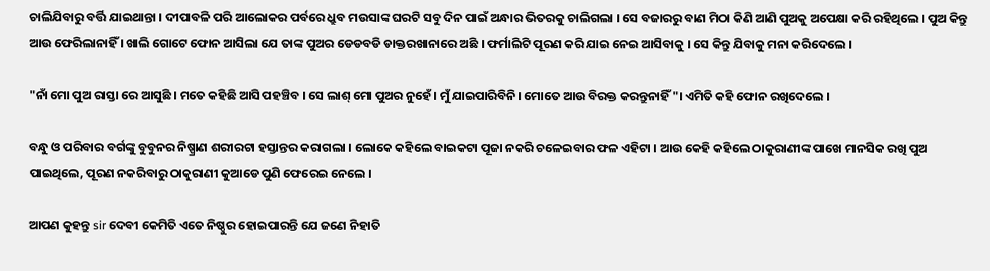ଚାଲିଯିବାରୁ ବର୍ତ୍ତି ଯାଇଥାନ୍ତା । ଦୀପାବଳି ପରି ଆଲୋକର ପର୍ବରେ ଧ୍ରୁବ ମଉସାଙ୍କ ଘରଟି ସବୁ ଦିନ ପାଇଁ ଅନ୍ଧାର ଭିତରକୁ ଚାଲିଗଲା । ସେ ବଜାରରୁ ବାଣ ମିଠା କିଣି ଆଣି ପୁଅକୁ ଅପେକ୍ଷା କରି ରହିଥିଲେ । ପୁଅ କିନ୍ତୁ ଆଉ ଫେରିଲାନାହିଁ । ଖାଲି ଗୋଟେ ଫୋନ ଆସିଲା ଯେ ତାଙ୍କ ପୁଅର ଡେଡବଡି ଡାକ୍ତରଖାନାରେ ଅଛି । ଫର୍ମାଲିଟି ପୂରଣ କରି ଯାଇ ନେଇ ଆସିବାକୁ । ସେ କିନ୍ତୁ ଯିବାକୁ ମନା କରିଦେଲେ ।

"ନାଁ ମୋ ପୁଅ ରାସ୍ତା ରେ ଆସୁଛି । ମତେ କହିଛି ଆସି ପହଞ୍ଚିବ । ସେ ଲାଶ୍ ମୋ ପୁଅର ନୁହେଁ । ମୁଁ ଯାଇପାରିବିନି । ମୋତେ ଆଉ ବିରକ୍ତ କରନ୍ତୁନାହିଁ "। ଏମିତି କହି ଫୋନ ରଖିଦେଲେ ।

ବନ୍ଧୁ ଓ ପରିବାର ବର୍ଗଙ୍କୁ ବୁବୁନର ନିଷ୍ପ୍ରାଣ ଶରୀରଟା ହସ୍ତାନ୍ତର କରାଗଲା । ଲୋକେ କହିଲେ ବାଇକଟା ପୂଜା ନକରି ଚଳେଇବାର ଫଳ ଏହିଟା । ଆଉ କେହି କହିଲେ ଠାକୁରାଣୀଙ୍କ ପାଖେ ମାନସିକ ରଖି ପୁଅ ପାଇଥିଲେ, ପୂରଣ ନକରିବାରୁ ଠାକୁରାଣୀ କୁଆଡେ ପୁଣି ଫେରେଇ ନେଲେ ।

ଆପଣ କୁହନ୍ତୁ sir ଦେବୀ କେମିତି ଏତେ ନିଷ୍ଠୁର ହୋଇପାରନ୍ତି ଯେ ଜଣେ ନିହାତି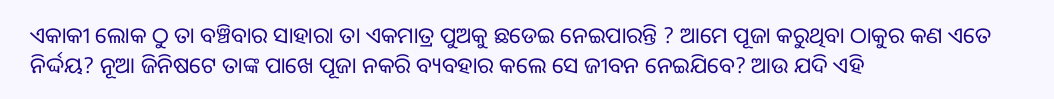ଏକାକୀ ଲୋକ ଠୁ ତା ବଞ୍ଚିବାର ସାହାରା ତା ଏକମାତ୍ର ପୁଅକୁ ଛଡେଇ ନେଇପାରନ୍ତି ? ଆମେ ପୂଜା କରୁଥିବା ଠାକୁର କଣ ଏତେ ନିର୍ଦ୍ଦୟ? ନୂଆ ଜିନିଷଟେ ତାଙ୍କ ପାଖେ ପୂଜା ନକରି ବ୍ୟବହାର କଲେ ସେ ଜୀବନ ନେଇଯିବେ? ଆଉ ଯଦି ଏହି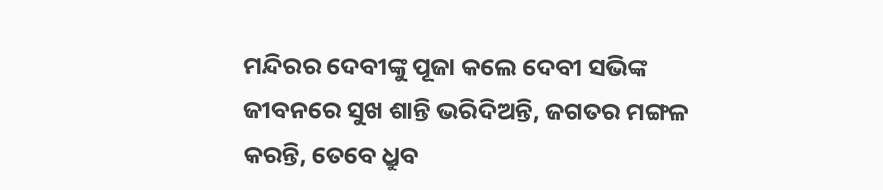ମନ୍ଦିରର ଦେବୀଙ୍କୁ ପୂଜା କଲେ ଦେବୀ ସଭିଙ୍କ ଜୀବନରେ ସୁଖ ଶାନ୍ତି ଭରିଦିଅନ୍ତି, ଜଗତର ମଙ୍ଗଳ କରନ୍ତି, ତେବେ ଧ୍ରୁବ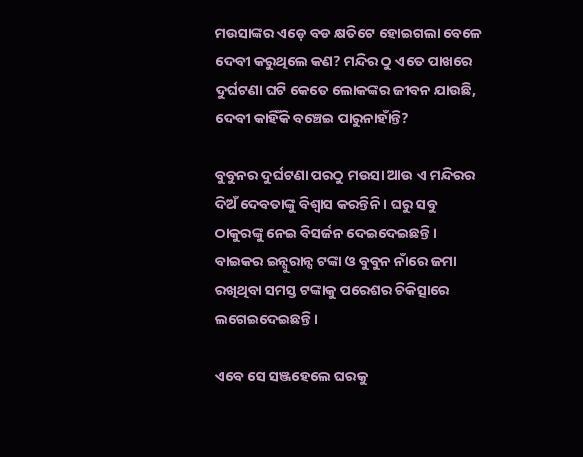ମଉସାଙ୍କର ଏଡ଼େ ବଡ କ୍ଷତିଟେ ହୋଇଗଲା ବେଳେ ଦେବୀ କରୁଥିଲେ କଣ? ମନ୍ଦିର ଠୁ ଏତେ ପାଖରେ ଦୁର୍ଘଟଣା ଘଟି କେତେ ଲୋକଙ୍କର ଜୀବନ ଯାଉଛି, ଦେବୀ କାହିଁକି ବଞ୍ଚେଇ ପାରୁନାହାଁନ୍ତି?

ବୁବୁନର ଦୁର୍ଘଟଣା ପରଠୁ ମଉସା ଆଉ ଏ ମନ୍ଦିରର ଦିଅଁ ଦେବତାଙ୍କୁ ବିଶ୍ୱାସ କରନ୍ତିନି । ଘରୁ ସବୁ ଠାକୁରଙ୍କୁ ନେଇ ବିସର୍ଜନ ଦେଇଦେଇଛନ୍ତି । ବାଇକର ଇନ୍ସୁରାନ୍ସ ଟଙ୍କା ଓ ବୁବୁନ ନାଁରେ ଜମା ରଖିଥିବା ସମସ୍ତ ଟଙ୍କାକୁ ପରେଶର ଚିକିତ୍ସାରେ ଲଗେଇଦେଇଛନ୍ତି ।

ଏବେ ସେ ସଞ୍ଜହେଲେ ଘରକୁ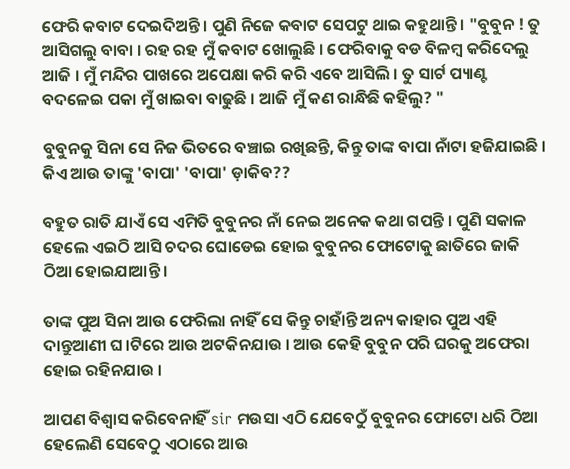ଫେରି କବାଟ ଦେଇଦିଅନ୍ତି । ପୁଣି ନିଜେ କବାଟ ସେପଟୁ ଥାଇ କହୁଥାନ୍ତି । "ବୁବୁନ ! ତୁ ଆସିଗଲୁ ବାବା । ରହ ରହ ମୁଁ କବାଟ ଖୋଲୁଛି । ଫେରିବାକୁ ବଡ ବିଳମ୍ବ କରିଦେଲୁ ଆଜି । ମୁଁ ମନ୍ଦିର ପାଖରେ ଅପେକ୍ଷା କରି କରି ଏବେ ଆସିଲି । ତୁ ସାର୍ଟ ପ୍ୟାଣ୍ଟ ବଦଳେଇ ପକା ମୁଁ ଖାଇବା ବାଢୁଛି । ଆଜି ମୁଁ କଣ ରାନ୍ଧିଛି କହିଲୁ? "

ବୁବୁନକୁ ସିନା ସେ ନିଜ ଭିତରେ ବଞ୍ଚାଇ ରଖିଛନ୍ତି, କିନ୍ତୁ ତାଙ୍କ ବାପା ନାଁଟା ହଜିଯାଇଛି । କିଏ ଆଉ ତାଙ୍କୁ 'ବାପା' 'ବାପା' ଡ଼ାକିବ??

ବହୁତ ରାତି ଯାଏଁ ସେ ଏମିତି ବୁବୁନର ନାଁ ନେଇ ଅନେକ କଥା ଗପନ୍ତି । ପୁଣି ସକାଳ ହେଲେ ଏଇଠି ଆସି ଚଦର ଘୋଡେଇ ହୋଇ ବୁବୁନର ଫୋଟୋକୁ ଛାତିରେ ଜାକି ଠିଆ ହୋଇଯାଆନ୍ତି ।

ତାଙ୍କ ପୁଅ ସିନା ଆଉ ଫେରିଲା ନାହିଁ ସେ କିନ୍ତୁ ଚାହାଁନ୍ତି ଅନ୍ୟ କାହାର ପୁଅ ଏହି ଦାନ୍ତୁଆଣୀ ଘ।ଟିରେ ଆଉ ଅଟକିନଯାଉ । ଆଉ କେହି ବୁବୁନ ପରି ଘରକୁ ଅଫେରା ହୋଇ ରହିନଯାଉ ।

ଆପଣ ବିଶ୍ୱାସ କରିବେନାହିଁ sir ମଉସା ଏଠି ଯେବେଠୁଁ ବୁବୁନର ଫୋଟୋ ଧରି ଠିଆ ହେଲେଣି ସେବେଠୁ ଏଠାରେ ଆଉ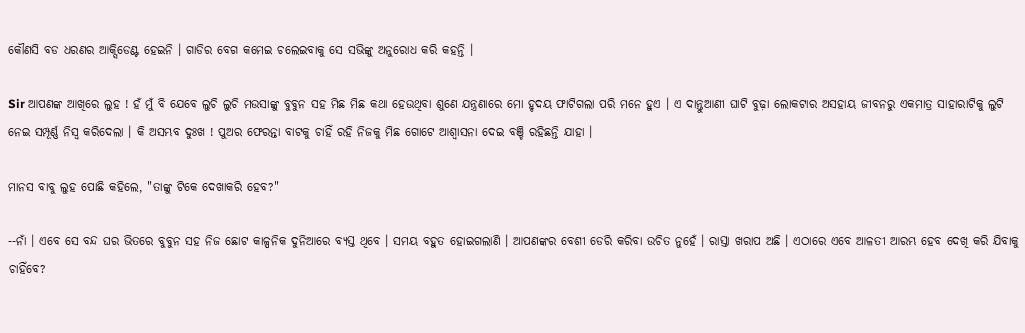କୌଣସି ବଡ ଧରଣର ଆକ୍ସିଡେଣ୍ଟ ହେଇନି । ଗାଡିର ବେଗ କମେଇ ଚଲେଇବାକୁ ସେ ସଭିଙ୍କୁ ଅନୁରୋଧ କରି କହନ୍ତି ।

Sir ଆପଣଙ୍କ ଆଖିରେ ଲୁହ ! ହଁ ମୁଁ ବି ଯେବେ ଲୁଚି ଲୁଚି ମଉସାଙ୍କୁ ବୁବୁନ ସହ ମିଛ ମିଛ କଥା ହେଉଥିବା ଶୁଣେ ଯନ୍ତ୍ରଣାରେ ମୋ ହୃଦୟ ଫାଟିଗଲା ପରି ମନେ ହୁଏ । ଏ ଦାନ୍ତୁଆଣୀ ଘାଟି ବୁଢ଼ା ଲୋକଟାର ଅସହାୟ ଜୀବନରୁ ଏକମାତ୍ର ସାହାରାଟିକୁ ଲୁଟି ନେଇ ସମ୍ପୂର୍ଣ୍ଣ ନିସ୍ଵ କରିଦେଲା । କି ଅସମ୍ଭବ ଦୁଃଖ ! ପୁଅର ଫେରନ୍ତା ବାଟକୁ ଚାହିଁ ରହି ନିଜକୁ ମିଛ ଗୋଟେ ଆଶ୍ୱାସନା ଦେଇ ବଞ୍ଚି ରହିଛନ୍ତି ଯାହା ।

ମାନସ ବାବୁ ଲୁହ ପୋଛି କହିଲେ, "ତାଙ୍କୁ ଟିକେ ଦେଖାକରି ହେବ?"

--ନାଁ । ଏବେ ସେ ବନ୍ଦ ଘର ଭିତରେ ବୁବୁନ ସହ ନିଜ ଛୋଟ କାଳ୍ପନିକ ଦୁନିଆରେ ବ୍ୟସ୍ତ ଥିବେ । ସମୟ ବହୁତ ହୋଇଗଲାଣି । ଆପଣଙ୍କର ବେଶୀ ଡେରି କରିବା ଉଚିତ ନୁହେଁ । ରାସ୍ତା ଖରାପ ଅଛି । ଏଠାରେ ଏବେ ଆଳତୀ ଆରମ୍ଭ ହେବ ଦେଖି କରି ଯିବାକୁ ଚାହିଁବେ?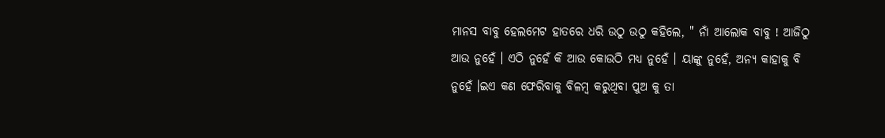ମାନସ ବାବୁ ହେଲମେଟ ହାତରେ ଧରି ଉଠୁ ଉଠୁ କହିଲେ, " ନାଁ ଆଲୋକ ବାବୁ ! ଆଜିଠୁ ଆଉ ନୁହେଁ । ଏଠି ନୁହେଁ କି ଆଉ କୋଉଠି ମଧ୍ୟ ନୁହେଁ । ୟାଙ୍କୁ ନୁହେଁ, ଅନ୍ୟ କାହାକୁ ବି ନୁହେଁ ।ଇଏ କଣ ଫେରିବାକୁ ବିଳମ୍ବ କରୁଥିବା ପୁଅ କୁ ତା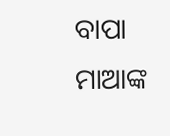ବାପା ମାଆଙ୍କ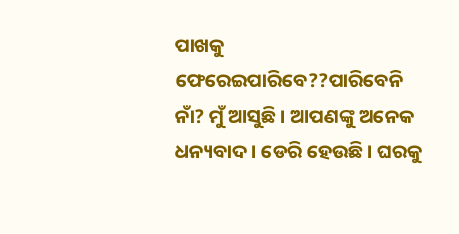ପାଖକୁ ଫେରେଇପାରିବେ??ପାରିବେନି ନାଁ? ମୁଁ ଆସୁଛି । ଆପଣଙ୍କୁ ଅନେକ ଧନ୍ୟବାଦ । ଡେରି ହେଉଛି । ଘରକୁ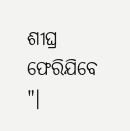ଶୀଘ୍ର ଫେରିଯିବେ "।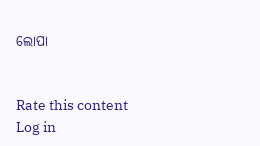ଲୋପା


Rate this content
Log in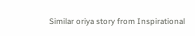Similar oriya story from Inspirational